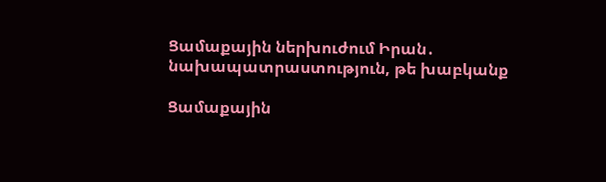Ցամաքային ներխուժում Իրան․ նախապատրաստություն, թե խաբկանք

Ցամաքային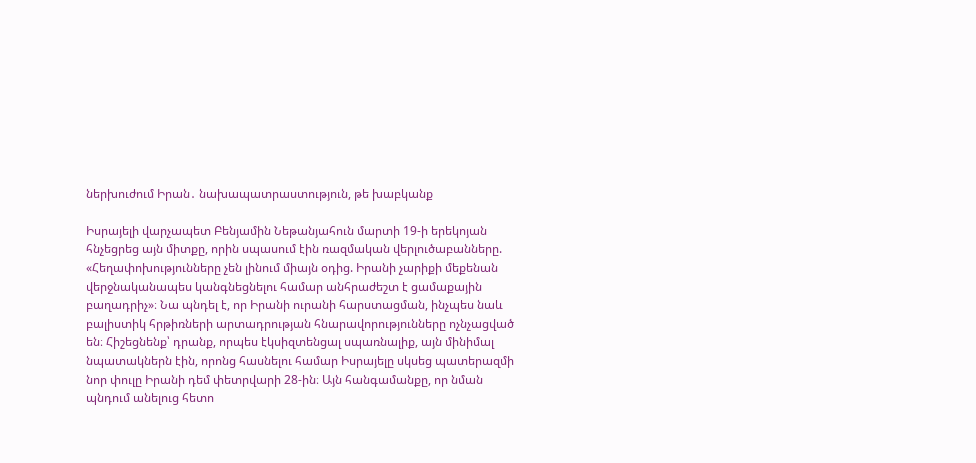ներխուժում Իրան․ նախապատրաստություն, թե խաբկանք

Իսրայելի վարչապետ Բենյամին Նեթանյահուն մարտի 19-ի երեկոյան հնչեցրեց այն միտքը, որին սպասում էին ռազմական վերլուծաբանները. «Հեղափոխությունները չեն լինում միայն օդից. Իրանի չարիքի մեքենան վերջնականապես կանգնեցնելու համար անհրաժեշտ է ցամաքային բաղադրիչ»։ Նա պնդել է, որ Իրանի ուրանի հարստացման, ինչպես նաև բալիստիկ հրթիռների արտադրության հնարավորությունները ոչնչացված են։ Հիշեցնենք՝ դրանք, որպես էկսիզտենցալ սպառնալիք, այն մինիմալ նպատակներն էին, որոնց հասնելու համար Իսրայելը սկսեց պատերազմի նոր փուլը Իրանի դեմ փետրվարի 28-ին։ Այն հանգամանքը, որ նման պնդում անելուց հետո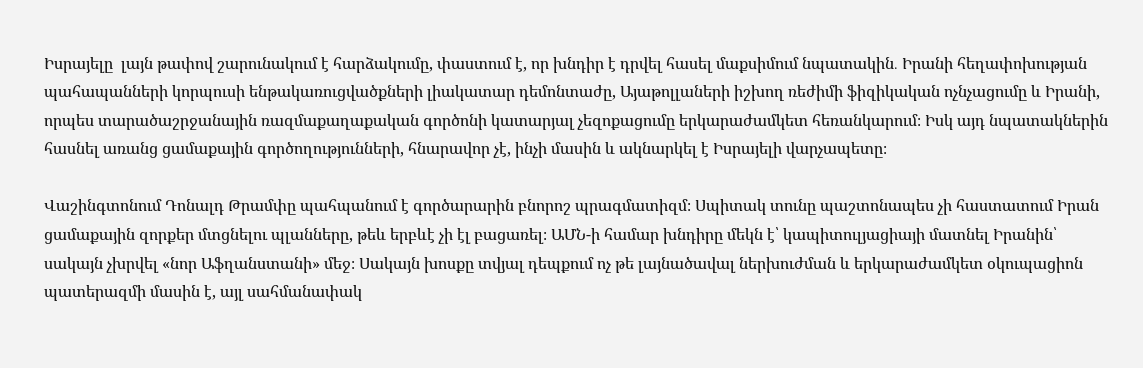Իսրայելը  լայն թափով շարունակում է հարձակումը, փաստում է, որ խնդիր է դրվել հասել մաքսիմում նպատակին․ Իրանի հեղափոխության պահապանների կորպուսի ենթակառուցվածքների լիակատար դեմոնտաժը, Այաթոլլաների իշխող ռեժիմի ֆիզիկական ոչնչացումը և Իրանի, որպես տարածաշրջանային ռազմաքաղաքական գործոնի կատարյալ չեզոքացումը երկարաժամկետ հեռանկարում։ Իսկ այդ նպատակներին հասնել առանց ցամաքային գործողությունների, հնարավոր չէ, ինչի մասին և ակնարկել է Իսրայելի վարչապետը։

Վաշինգտոնում Դոնալդ Թրամփը պահպանում է գործարարին բնորոշ պրագմատիզմ։ Սպիտակ տունը պաշտոնապես չի հաստատում Իրան ցամաքային զորքեր մտցնելու պլանները, թեև երբևէ չի էլ բացառել։ ԱՄՆ-ի համար խնդիրը մեկն է՝ կապիտուլյացիայի մատնել Իրանին՝ սակայն չխրվել «նոր Աֆղանստանի» մեջ։ Սակայն խոսքը տվյալ դեպքում ոչ թե լայնածավալ ներխուժման և երկարաժամկետ օկուպացիոն պատերազմի մասին է, այլ սահմանափակ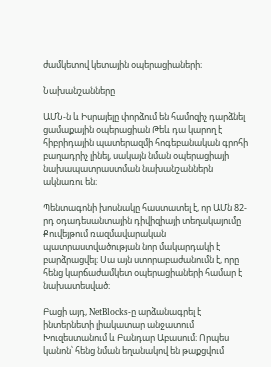ժամկետով կետային օպերացիաների։

Նախանշանները

ԱՄՆ-ն և Իսրայելը փորձում են համոզիչ դարձնել ցամաքային օպերացիան Թեև դա կարող է հիբրիդային պատերազմի հոգեբանական գրոհի բաղադրիչ լինել, սակայն նման օպերացիայի նախապատրաստման նախանշաններն ակնառու են։

Պենտագոնի խոսնակը հաստատել է, որ ԱՄն 82-րդ օդադեսանտային դիվիզիայի տեղակայումը Քուվեյթում ռազմավարական պատրաստվածության նոր մակարդակի է բարձրացվել։ Սա այն ստորաբաժանումն է, որը հենց կարճաժամկետ օպերացիաների համար է նախատեսված։

Բացի այդ, NetBlocks-ը արձանագրել է ինտերնետի լիակատար անջատում Խուզեստանում և Բանդար Աբասում։ Որպես կանոն՝ հենց նման եղանակով են թաքցվում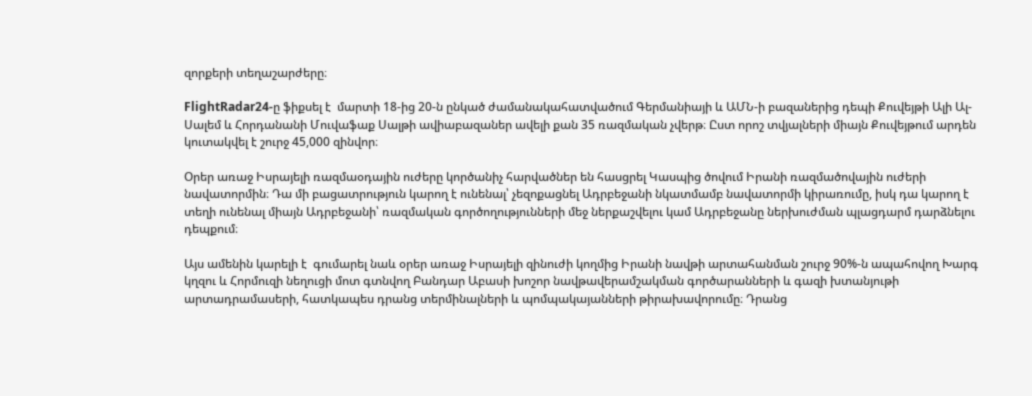զորքերի տեղաշարժերը։

FlightRadar24-ը ֆիքսել է  մարտի 18-ից 20-ն ընկած ժամանակահատվածում Գերմանիայի և ԱՄՆ-ի բազաներից դեպի Քուվեյթի Ալի Ալ-Սալեմ և Հորդանանի Մուվաֆաք Սալթի ավիաբազաներ ավելի քան 35 ռազմական չվերթ։ Ըստ որոշ տվյալների միայն Քուվեյթում արդեն կուտակվել է շուրջ 45,000 զինվոր։

Օրեր առաջ Իսրայելի ռազմաօդային ուժերը կործանիչ հարվածներ են հասցրել Կասպից ծովում Իրանի ռազմածովային ուժերի նավատորմին։ Դա մի բացատրություն կարող է ունենալ՝ չեզոքացնել Ադրբեջանի նկատմամբ նավատորմի կիրառումը, իսկ դա կարող է տեղի ունենալ միայն Ադրբեջանի՝ ռազմական գործողությունների մեջ ներքաշվելու կամ Ադրբեջանը ներխուժման պլացդարմ դարձնելու դեպքում։

Այս ամենին կարելի է  գումարել նաև օրեր առաջ Իսրայելի զինուժի կողմից Իրանի նավթի արտահանման շուրջ 90%-ն ապահովող Խարգ կղզու և Հորմուզի նեղուցի մոտ գտնվող Բանդար Աբասի խոշոր նավթավերամշակման գործարանների և գազի խտանյութի արտադրամասերի, հատկապես դրանց տերմինալների և պոմպակայանների թիրախավորումը։ Դրանց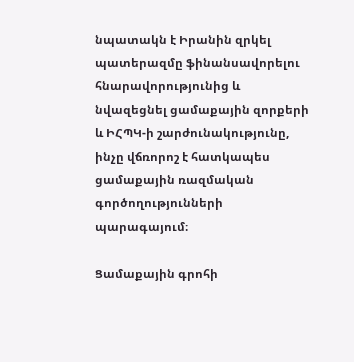նպատակն է Իրանին զրկել պատերազմը ֆինանսավորելու հնարավորությունից և նվազեցնել ցամաքային զորքերի և ԻՀՊԿ-ի շարժունակությունը, ինչը վճռորոշ է հատկապես ցամաքային ռազմական գործողությունների պարագայում։

Ցամաքային գրոհի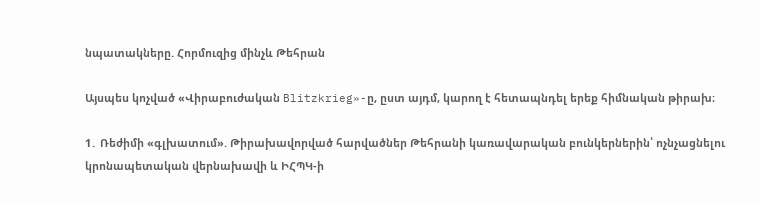նպատակները. Հորմուզից մինչև Թեհրան

Այսպես կոչված «Վիրաբուժական Blitzkrieg»-ը, ըստ այդմ, կարող է հետապնդել երեք հիմնական թիրախ։

1․ Ռեժիմի «գլխատում». Թիրախավորված հարվածներ Թեհրանի կառավարական բունկերներին՝ ոչնչացնելու կրոնապետական վերնախավի և ԻՀՊԿ-ի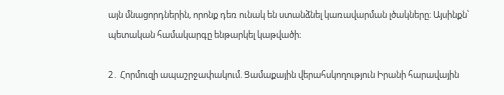այն մնացորդներին, որոնք դեռ ունակ են ստանձնել կառավարման լծակները։ Այսինքն՝ պետական համակարգը ենթարկել կաթվածի։

2․ Հորմուզի ապաշրջափակում. Ցամաքային վերահսկողություն Իրանի հարավային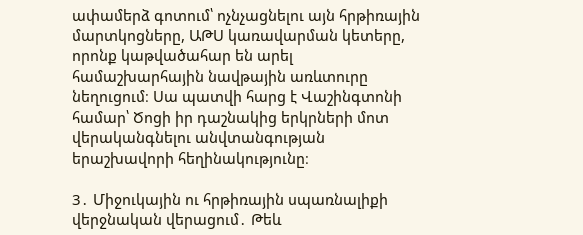ափամերձ գոտում՝ ոչնչացնելու այն հրթիռային մարտկոցները, ԱԹՍ կառավարման կետերը, որոնք կաթվածահար են արել համաշխարհային նավթային առևտուրը նեղուցում։ Սա պատվի հարց է Վաշինգտոնի համար՝ Ծոցի իր դաշնակից երկրների մոտ վերականգնելու անվտանգության երաշխավորի հեղինակությունը։

3․ Միջուկային ու հրթիռային սպառնալիքի վերջնական վերացում․ Թեև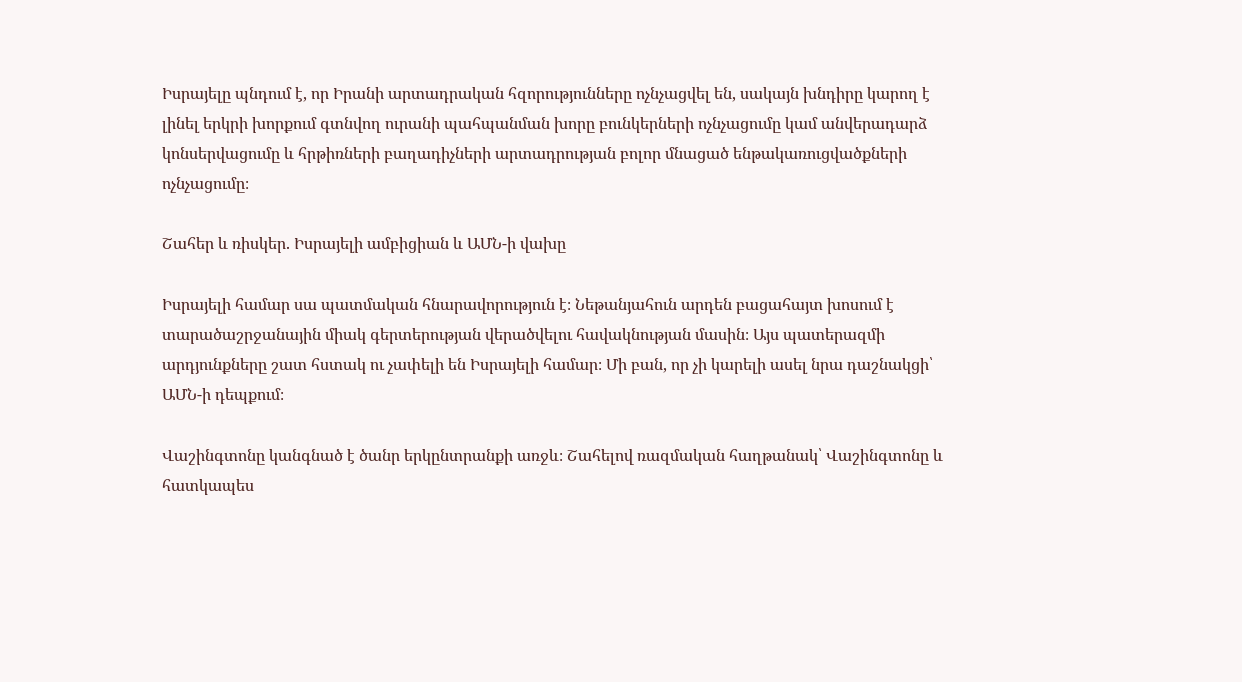Իսրայելը պնդում է, որ Իրանի արտադրական հզորությունները ոչնչացվել են, սակայն խնդիրը կարող է լինել երկրի խորքում գտնվող ուրանի պահպանման խորը բունկերների ոչնչացումը կամ անվերադարձ կոնսերվացումը և հրթիռների բաղադիչների արտադրության բոլոր մնացած ենթակառուցվածքների ոչնչացումը։

Շահեր և ռիսկեր. Իսրայելի ամբիցիան և ԱՄՆ-ի վախը

Իսրայելի համար սա պատմական հնարավորություն է։ Նեթանյահուն արդեն բացահայտ խոսում է տարածաշրջանային միակ գերտերության վերածվելու հավակնության մասին։ Այս պատերազմի արդյունքները շատ հստակ ու չափելի են Իսրայելի համար։ Մի բան, որ չի կարելի ասել նրա դաշնակցի՝ ԱՄՆ-ի դեպքում։

Վաշինգտոնը կանգնած է ծանր երկընտրանքի առջև։ Շահելով ռազմական հաղթանակ՝ Վաշինգտոնը և հատկապես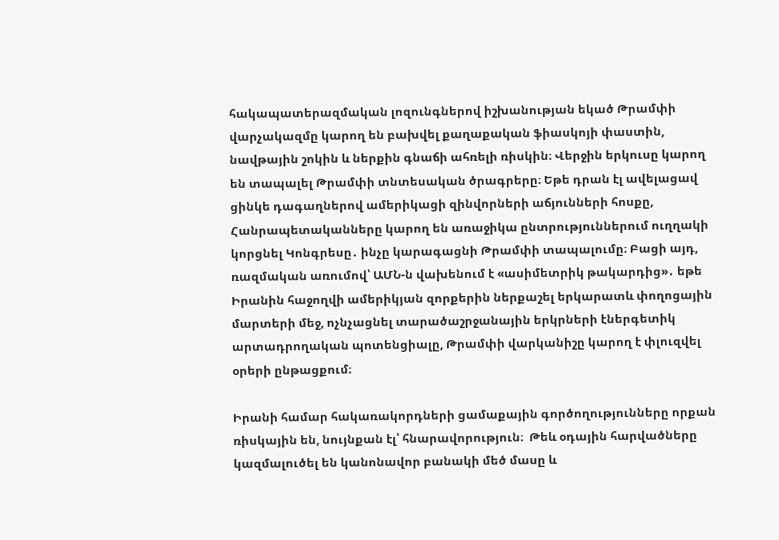հակապատերազմական լոզունգներով իշխանության եկած Թրամփի վարչակազմը կարող են բախվել քաղաքական ֆիասկոյի փաստին, նավթային շոկին և ներքին գնաճի ահռելի ռիսկին։ Վերջին երկուսը կարող են տապալել Թրամփի տնտեսական ծրագրերը։ Եթե դրան էլ ավելացավ ցինկե դագաղներով ամերիկացի զինվորների աճյունների հոսքը,  Հանրապետականները կարող են առաջիկա ընտրություններում ուղղակի կորցնել Կոնգրեսը․ ինչը կարագացնի Թրամփի տապալումը։ Բացի այդ, ռազմական առումով՝ ԱՄՆ-ն վախենում է «ասիմետրիկ թակարդից»․ եթե Իրանին հաջողվի ամերիկյան զորքերին ներքաշել երկարատև փողոցային մարտերի մեջ, ոչնչացնել տարածաշրջանային երկրների էներգետիկ արտադրողական պոտենցիալը, Թրամփի վարկանիշը կարող է փլուզվել օրերի ընթացքում։

Իրանի համար հակառակորդների ցամաքային գործողությունները որքան ռիսկային են, նույնքան էլ՝ հնարավորություն։  Թեև օդային հարվածները կազմալուծել են կանոնավոր բանակի մեծ մասը և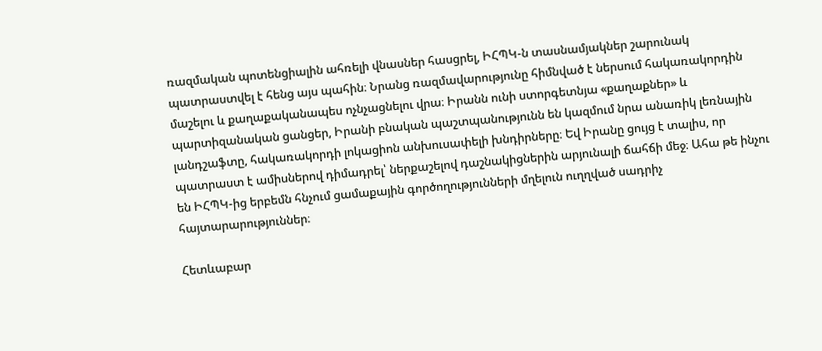ռազմական պոտենցիալին ահռելի վնասներ հասցրել, ԻՀՊԿ-ն տասնամյակներ շարունակ պատրաստվել է հենց այս պահին։ Նրանց ռազմավարությունը հիմնված է ներսում հակառակորդին մաշելու և քաղաքականապես ոչնչացնելու վրա։ Իրանն ունի ստորգետնյա «քաղաքներ» և պարտիզանական ցանցեր, Իրանի բնական պաշտպանությունն են կազմում նրա անառիկ լեռնային լանդշաֆտը, հակառակորդի լոկացիոն անխուսափելի խնդիրները։ Եվ Իրանը ցույց է տալիս, որ պատրաստ է ամիսներով դիմադրել՝ ներքաշելով դաշնակիցներին արյունալի ճահճի մեջ։ Ահա թե ինչու են ԻՀՊԿ-ից երբեմն հնչում ցամաքային գործողությունների մղելուն ուղղված սադրիչ հայտարարություններ։

Հետևաբար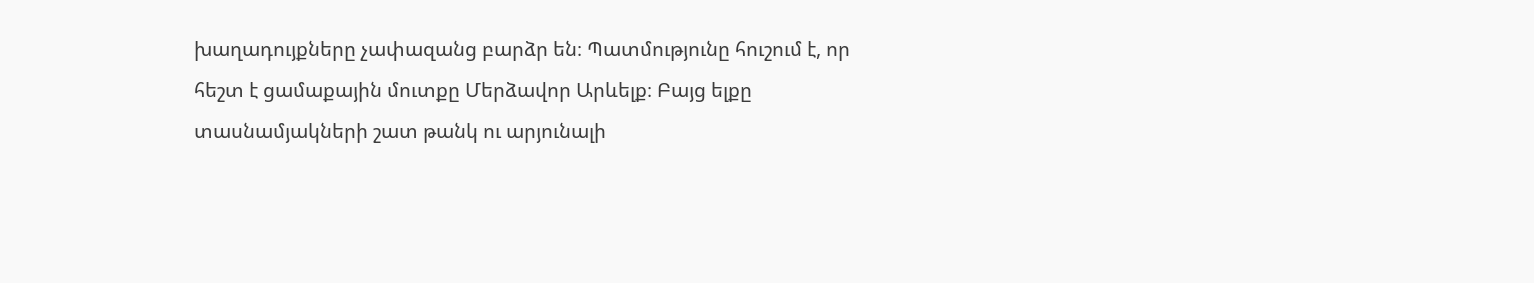խաղադույքները չափազանց բարձր են։ Պատմությունը հուշում է, որ հեշտ է ցամաքային մուտքը Մերձավոր Արևելք։ Բայց ելքը տասնամյակների շատ թանկ ու արյունալի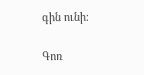գին ունի։

Գոռ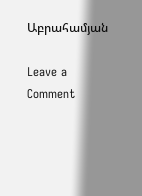Աբրահամյան

Leave a Comment